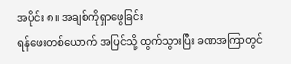အပိုင်း ၈။ အချစ်ကိုရှာဖွေခြင်း
ရန်ဖေးတစ်ယောက် အပြင်သို့ ထွက်သွားပြီး ခဏအကြာတွင်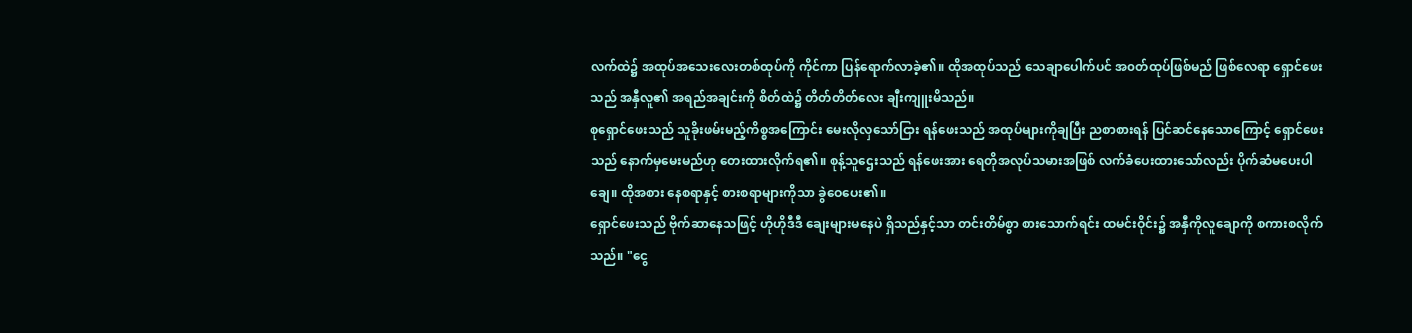လက်ထဲ၌ အထုပ်အသေးလေးတစ်ထုပ်ကို ကိုင်ကာ ပြန်ရောက်လာခဲ့၏။ ထိုအထုပ်သည် သေချာပေါက်ပင် အ၀တ်ထုပ်ဖြစ်မည် ဖြစ်လေရာ ရှောင်ဖေးသည် အနှီလူ၏ အရည်အချင်းကို စိတ်ထဲ၌ တိတ်တိတ်လေး ချီးကျူးမိသည်။
စုရှောင်ဖေးသည် သူခိုးဖမ်းမည့်ကိစ္စအကြောင်း မေးလိုလှသော်ငြား ရန်ဖေးသည် အထုပ်များကိုချပြီး ညစာစားရန် ပြင်ဆင်နေသောကြောင့် ရှောင်ဖေးသည် နောက်မှမေးမည်ဟု တေးထားလိုက်ရ၏။ စုန့်သူဌေးသည် ရန်ဖေးအား ရေတိုအလုပ်သမားအဖြစ် လက်ခံပေးထားသော်လည်း ပိုက်ဆံမပေးပါချေ။ ထိုအစား နေစရာနှင့် စားစရာများကိုသာ ခွဲဝေပေး၏။
ရှောင်ဖေးသည် ဗိုက်ဆာနေသဖြင့် ဟိုဟိုဒီဒီ ချေးများမနေပဲ ရှိသည်နှင့်သာ တင်းတိမ်စွာ စားသောက်ရင်း ထမင်းဝိုင်း၌ အနှီကိုလူချောကို စကားစလိုက်သည်။ "ငွေ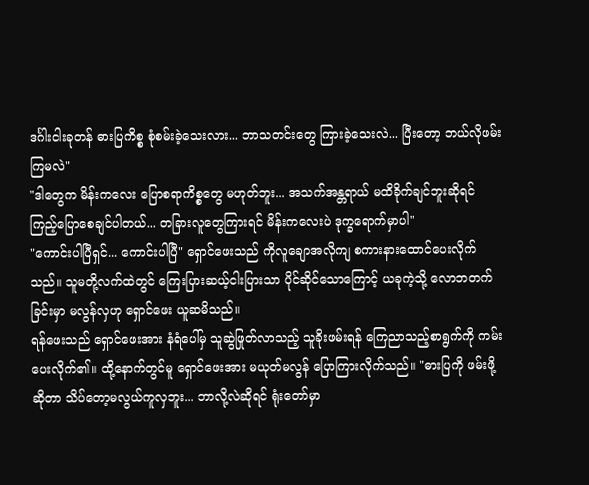ဒင်္ဂါးငါးခုတန် ဓားပြကိစ္စ စုံစမ်းခဲ့သေးလား... ဘာသတင်းတွေ ကြားခဲ့သေးလဲ... ပြီးတော့ ဘယ်လိုဖမ်းကြမလဲ"
"ဒါတွေက မိန်းကလေး ပြောစရာကိစ္စတွေ မဟုတ်ဘူး... အသက်အန္တရာယ် မထိခိုက်ချင်ဘူးဆိုရင် ကြည့်ပြောစေချင်ပါတယ်... တခြားလူတွေကြားရင် မိန်းကလေးပဲ ဒုက္ခရောက်မှာပါ"
"ကောင်းပါပြီရှင်... ကောင်းပါပြီ" ရှောင်ဖေးသည် ကိုလူချောအလိုကျ စကားနားထောင်ပေးလိုက်သည်။ သူမတို့လက်ထဲတွင် ကြေးပြားဆယ့်ငါးပြားသာ ပိုင်ဆိုင်သောကြောင့် ယခုကဲ့သို့ လောဘတက်ခြင်းမှာ မလွန်လှဟု ရှောင်ဖေး ယူဆမိသည်။
ရန်ဖေးသည် ရှောင်ဖေးအား နံရံပေါ်မှ သူဆွဲဖြုတ်လာသည့် သူခိုးဖမ်းရန် ကြေညာသည့်စာရွက်ကို ကမ်းပေးလိုက်၏။ ထို့နောက်တွင်မူ ရှောင်ဖေးအား မယုတ်မလွန် ပြောကြားလိုက်သည်။ "ဓားပြကို ဖမ်းဖို့ဆိုတာ သိပ်တော့မလွယ်ကူလှဘူး... ဘာလို့လဲဆိုရင် ရုံးတော်မှာ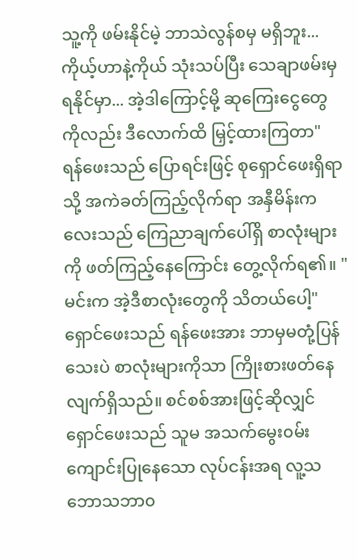သူ့ကို ဖမ်းနိုင်မဲ့ ဘာသဲလွန်စမှ မရှိဘူး... ကိုယ့်ဟာနဲ့ကိုယ် သုံးသပ်ပြီး သေချာဖမ်းမှ ရနိုင်မှာ... အဲ့ဒါကြောင့်မို့ ဆုကြေးငွေတွေကိုလည်း ဒီလောက်ထိ မြှင့်ထားကြတာ"
ရန်ဖေးသည် ပြောရင်းဖြင့် စုရှောင်ဖေးရှိရာသို့ အကဲခတ်ကြည့်လိုက်ရာ အနှီမိန်းကလေးသည် ကြေညာချက်ပေါ်ရှိ စာလုံးများကို ဖတ်ကြည့်နေကြောင်း တွေ့လိုက်ရ၏။ "မင်းက အဲ့ဒီစာလုံးတွေကို သိတယ်ပေါ့"
ရှောင်ဖေးသည် ရန်ဖေးအား ဘာမှမတုံ့ပြန်သေးပဲ စာလုံးများကိုသာ ကြိုးစားဖတ်နေလျက်ရှိသည်။ စင်စစ်အားဖြင့်ဆိုလျှင် ရှောင်ဖေးသည် သူမ အသက်မွေး၀မ်းကျောင်းပြုနေသော လုပ်ငန်းအရ လူ့သဘောသဘာ၀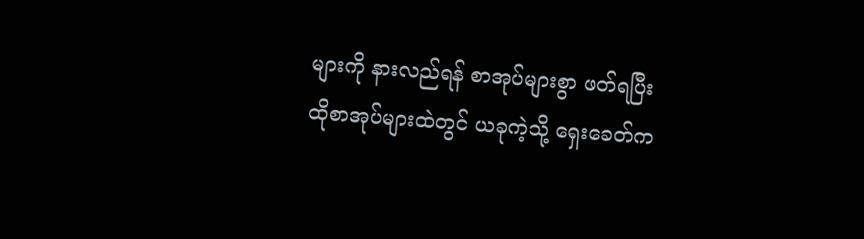များကို နားလည်ရန် စာအုပ်များစွာ ဖတ်ရပြီး ထိုစာအုပ်များထဲတွင် ယခုကဲ့သို့ ရှေးခေတ်က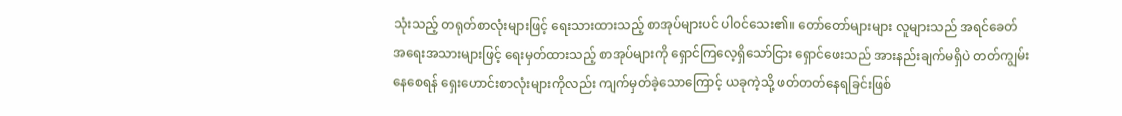သုံးသည့် တရုတ်စာလုံးများဖြင့် ရေးသားထားသည့် စာအုပ်များပင် ပါ၀င်သေး၏။ တော်တော်များများ လူများသည် အရင်ခေတ် အရေးအသားများဖြင့် ရေးမှတ်ထားသည့် စာအုပ်များကို ရှောင်ကြလေ့ရှိသော်ငြား ရှောင်ဖေးသည် အားနည်းချက်မရှိပဲ တတ်ကျွမ်းနေစေရန် ရှေးဟောင်းစာလုံးများကိုလည်း ကျက်မှတ်ခဲ့သောကြောင့် ယခုကဲ့သို့ ဖတ်တတ်နေရခြင်းဖြစ်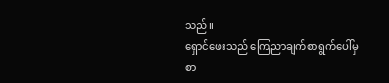သည်။
ရှောင်ဖေးသည် ကြေညာချက်စာရွက်ပေါ်မှ စာ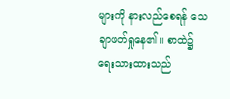များကို နားလည်စေရန် သေချာဖတ်ရှုနေ၏။ စာထဲ၌ ရေးသားထားသည်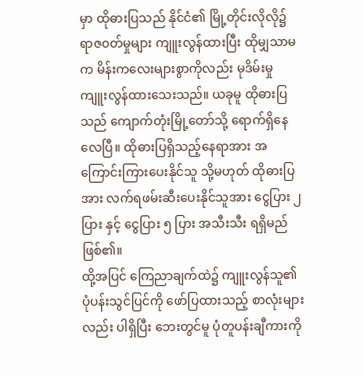မှာ ထိုဓားပြသည် နိုင်ငံ၏ မြို့တိုင်းလိုလို၌ ရာဇ၀တ်မှုများ ကျူးလွန်ထားပြီး ထိုမျှသာမက မိန်းကလေးများစွာကိုလည်း မုဒိမ်းမှု ကျူးလွန်ထားသေးသည်။ ယခုမူ ထိုဓားပြသည် ကျောက်တုံးမြို့တော်သို့ ရောက်ရှိနေလေပြီ။ ထိုဓားပြရှိသည့်နေရာအား အကြောင်းကြားပေးနိုင်သူ သို့မဟုတ် ထိုဓားပြအား လက်ရဖမ်းဆီးပေးနိုင်သူအား ငွေပြား ၂ ပြား နှင့် ငွေပြား ၅ ပြား အသီးသီး ရရှိမည်ဖြစ်၏။
ထို့အပြင် ကြေညာချက်ထဲ၌ ကျူးလွန်သူ၏ ပုံပန်းသွင်ပြင်ကို ဖော်ပြထားသည့် စာလုံးများလည်း ပါရှိပြီး ဘေးတွင်မူ ပုံတူပန်းချီကားကို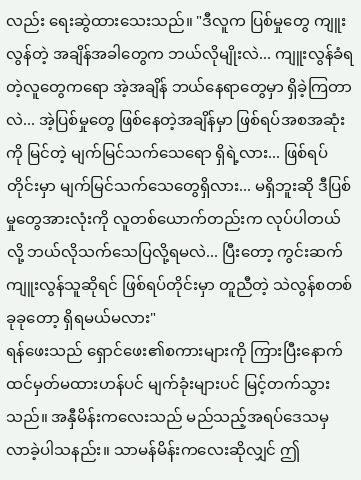လည်း ရေးဆွဲထားသေးသည်။ "ဒီလူက ပြစ်မှုတွေ ကျူးလွန်တဲ့ အချိန်အခါတွေက ဘယ်လိုမျိုးလဲ... ကျူးလွန်ခံရတဲ့လူတွေကရော အဲ့အချိန် ဘယ်နေရာတွေမှာ ရှိခဲ့ကြတာလဲ... အဲ့ပြစ်မှုတွေ ဖြစ်နေတဲ့အချိန်မှာ ဖြစ်ရပ်အစအဆုံးကို မြင်တဲ့ မျက်မြင်သက်သေရော ရှိရဲ့လား... ဖြစ်ရပ်တိုင်းမှာ မျက်မြင်သက်သေတွေရှိလား... မရှိဘူးဆို ဒီပြစ်မှုတွေအားလုံးကို လူတစ်ယောက်တည်းက လုပ်ပါတယ်လို့ ဘယ်လိုသက်သေပြလို့ရမလဲ... ပြီးတော့ ကွင်းဆက်ကျူးလွန်သူဆိုရင် ဖြစ်ရပ်တိုင်းမှာ တူညီတဲ့ သဲလွန်စတစ်ခုခုတော့ ရှိရမယ်မလား"
ရန်ဖေးသည် ရှောင်ဖေး၏စကားများကို ကြားပြီးနောက် ထင်မှတ်မထားဟန်ပင် မျက်ခုံးများပင် မြင့်တက်သွားသည်။ အနှီမိန်းကလေးသည် မည်သည့်အရပ်ဒေသမှ လာခဲ့ပါသနည်း။ သာမန်မိန်းကလေးဆိုလျှင် ဤ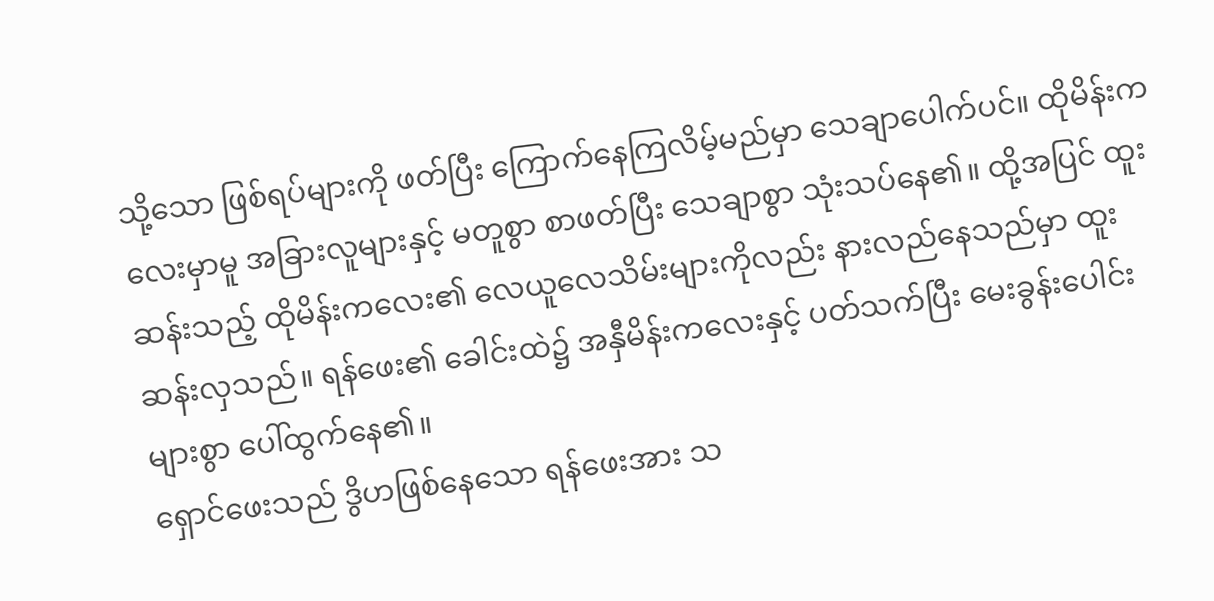သို့သော ဖြစ်ရပ်များကို ဖတ်ပြီး ကြောက်နေကြလိမ့်မည်မှာ သေချာပေါက်ပင်။ ထိုမိန်းကလေးမှာမူ အခြားလူများနှင့် မတူစွာ စာဖတ်ပြီး သေချာစွာ သုံးသပ်နေ၏။ ထို့အပြင် ထူးဆန်းသည့် ထိုမိန်းကလေး၏ လေယူလေသိမ်းများကိုလည်း နားလည်နေသည်မှာ ထူးဆန်းလှသည်။ ရန်ဖေး၏ ခေါင်းထဲ၌ အနှီမိန်းကလေးနှင့် ပတ်သက်ပြီး မေးခွန်းပေါင်းများစွာ ပေါ်ထွက်နေ၏။
ရှောင်ဖေးသည် ဒွိဟဖြစ်နေသော ရန်ဖေးအား သ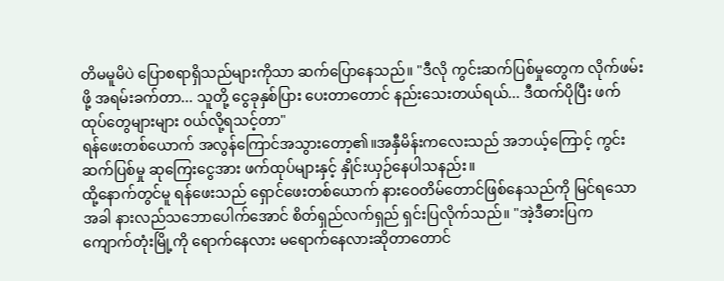တိမမူမိပဲ ပြောစရာရှိသည်များကိုသာ ဆက်ပြောနေသည်။ "ဒီလို ကွင်းဆက်ပြစ်မှုတွေက လိုက်ဖမ်းဖို့ အရမ်းခက်တာ... သူတို့ ငွေခုနှစ်ပြား ပေးတာတောင် နည်းသေးတယ်ရယ်... ဒီထက်ပိုပြီး ဖက်ထုပ်တွေများများ ၀ယ်လို့ရသင့်တာ"
ရန်ဖေးတစ်ယောက် အလွန်ကြောင်အသွားတော့၏။အနှီမိန်းကလေးသည် အဘယ့်ကြောင့် ကွင်းဆက်ပြစ်မှု ဆုကြေးငွေအား ဖက်ထုပ်များနှင့် နှိုင်းယှဉ်နေပါသနည်း။
ထို့နောက်တွင်မူ ရန်ဖေးသည် ရှောင်ဖေးတစ်ယောက် နားဝေတိမ်တောင်ဖြစ်နေသည်ကို မြင်ရသောအခါ နားလည်သဘောပေါက်အောင် စိတ်ရှည်လက်ရှည် ရှင်းပြလိုက်သည်။ "အဲ့ဒီဓားပြက ကျောက်တုံးမြို့ကို ရောက်နေလား မရောက်နေလားဆိုတာတောင်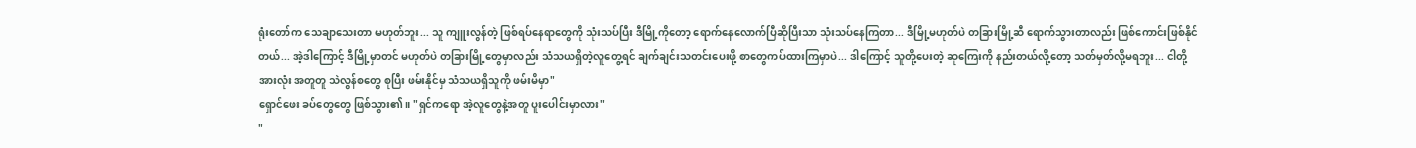ရုံးတော်က သေချာသေးတာ မဟုတ်ဘူး... သူ ကျူးလွန်တဲ့ ဖြစ်ရပ်နေရာတွေကို သုံးသပ်ပြီး ဒီမြို့ကိုတော့ ရောက်နေလောက်ပြီဆိုပြီးသာ သုံးသပ်နေကြတာ... ဒီမြို့မဟုတ်ပဲ တခြားမြို့ဆီ ရောက်သွားတာလည်း ဖြစ်ကောင်းဖြစ်နိုင်တယ်... အဲ့ဒါကြောင့် ဒီမြို့မှာတင် မဟုတ်ပဲ တခြားမြို့တွေမှာလည်း သံသယရှိတဲ့လူတွေ့ရင် ချက်ချင်းသတင်းပေးဖို့ စာတွေကပ်ထားကြမှာပဲ... ဒါကြောင့် သူတို့ပေးတဲ့ ဆုကြေးကို နည်းတယ်လို့တော့ သတ်မှတ်လို့မရဘူး... ငါတို့အားလုံး အတူတူ သဲလွန်စတွေ စုပြီး ဖမ်းနိုင်မှ သံသယရှိသူကို ဖမ်းမိမှာ"
ရှောင်ဖေး ခပ်တွေတွေ ဖြစ်သွား၏။ "ရှင်ကရော အဲ့လူတွေနဲ့အတူ ပူးပေါင်းမှာလား"
"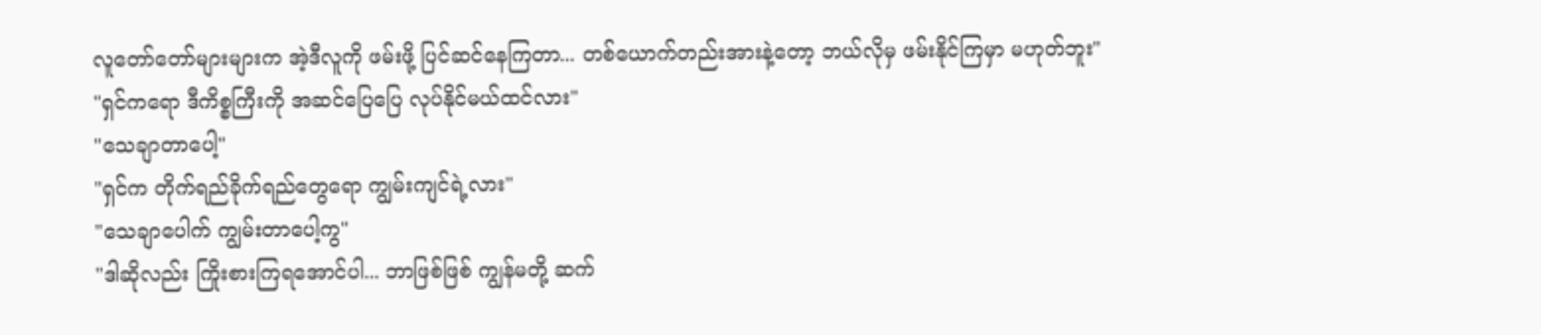လူတော်တော်များများက အဲ့ဒီလူကို ဖမ်းဖို့ ပြင်ဆင်နေကြတာ... တစ်ယောက်တည်းအားနဲ့တော့ ဘယ်လိုမှ ဖမ်းနိုင်ကြမှာ မဟုတ်ဘူး"
"ရှင်ကရော ဒီကိစ္စကြီးကို အဆင်ပြေပြေ လုပ်နိုင်မယ်ထင်လား"
"သေချာတာပေါ့"
"ရှင်က တိုက်ရည်ခိုက်ရည်တွေရော ကျွမ်းကျင်ရဲ့လား"
"သေချာပေါက် ကျွမ်းတာပေါ့ကွ"
"ဒါဆိုလည်း ကြိုးစားကြရအောင်ပါ... ဘာဖြစ်ဖြစ် ကျွန်မတို့ ဆက်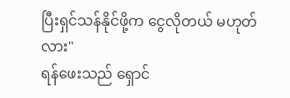ပြီးရှင်သန်နိုင်ဖို့က ငွေလိုတယ် မဟုတ်လား"
ရန်ဖေးသည် ရှောင်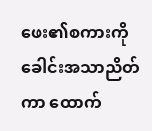ဖေး၏စကားကို ခေါင်းအသာညိတ်ကာ ထောက်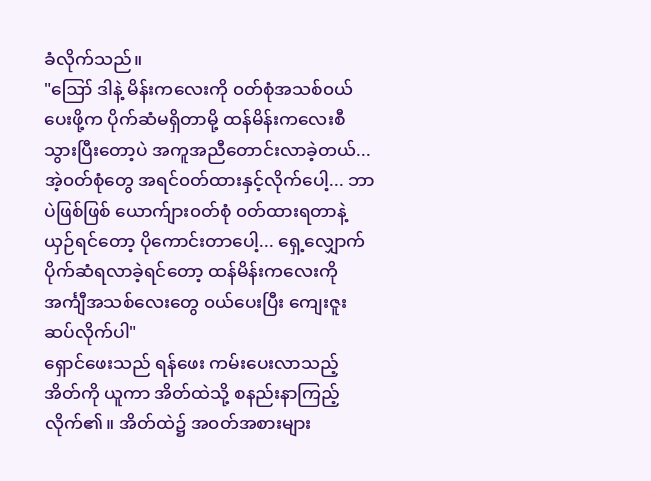ခံလိုက်သည်။
"ဪ ဒါနဲ့ မိန်းကလေးကို ၀တ်စုံအသစ်၀ယ်ပေးဖို့က ပိုက်ဆံမရှိတာမို့ ထန်မိန်းကလေးစီ သွားပြီးတော့ပဲ အကူအညီတောင်းလာခဲ့တယ်... အဲ့၀တ်စုံတွေ အရင်၀တ်ထားနှင့်လိုက်ပေါ့... ဘာပဲဖြစ်ဖြစ် ယောက်ျား၀တ်စုံ ၀တ်ထားရတာနဲ့ယှဉ်ရင်တော့ ပိုကောင်းတာပေါ့... ရှေ့လျှောက် ပိုက်ဆံရလာခဲ့ရင်တော့ ထန်မိန်းကလေးကို အင်္ကျီအသစ်လေးတွေ ၀ယ်ပေးပြီး ကျေးဇူးဆပ်လိုက်ပါ"
ရှောင်ဖေးသည် ရန်ဖေး ကမ်းပေးလာသည့် အိတ်ကို ယူကာ အိတ်ထဲသို့ စနည်းနာကြည့်လိုက်၏။ အိတ်ထဲ၌ အ၀တ်အစားများ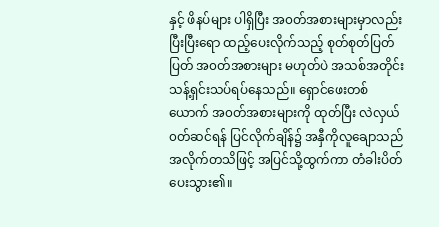နှင့် ဖိနပ်များ ပါရှိပြီး အ၀တ်အစားများမှာလည်း ပြီးပြီးရော ထည့်ပေးလိုက်သည့် စုတ်စုတ်ပြတ်ပြတ် အ၀တ်အစားများ မဟုတ်ပဲ အသစ်အတိုင်း သန့်ရှင်းသပ်ရပ်နေသည်။ ရှောင်ဖေးတစ်ယောက် အ၀တ်အစားများကို ထုတ်ပြီး လဲလှယ်၀တ်ဆင်ရန် ပြင်လိုက်ချိန်၌ အနှီကိုလူချောသည် အလိုက်တသိဖြင့် အပြင်သို့ထွက်ကာ တံခါးပိတ်ပေးသွား၏။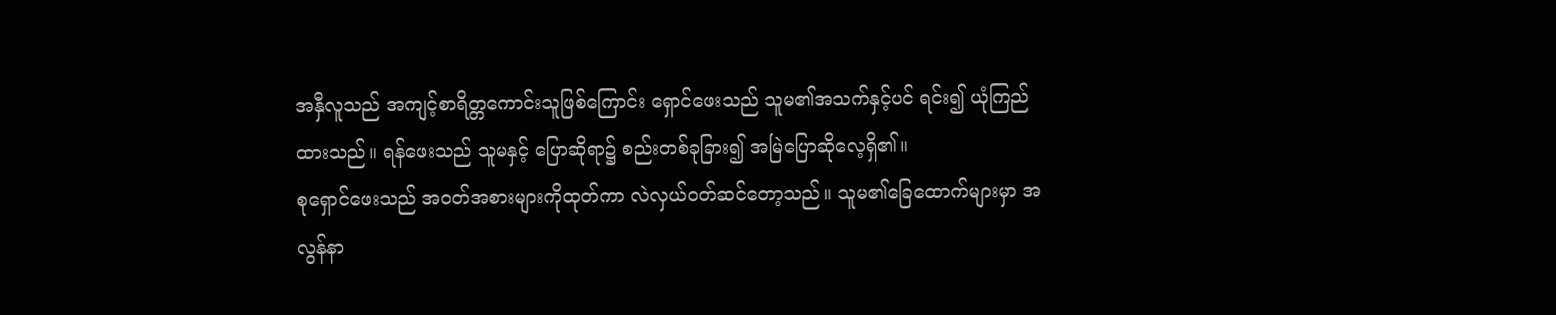အနှီလူသည် အကျင့်စာရိတ္တကောင်းသူဖြစ်ကြောင်း ရှောင်ဖေးသည် သူမ၏အသက်နှင့်ပင် ရင်း၍ ယုံကြည်ထားသည်။ ရန်ဖေးသည် သူမနှင့် ပြောဆိုရာ၌ စည်းတစ်ခုခြား၍ အမြဲပြောဆိုလေ့ရှိ၏။
စုရှောင်ဖေးသည် အ၀တ်အစားများကိုထုတ်ကာ လဲလှယ်၀တ်ဆင်တော့သည်။ သူမ၏ခြေထောက်များမှာ အလွန်နာ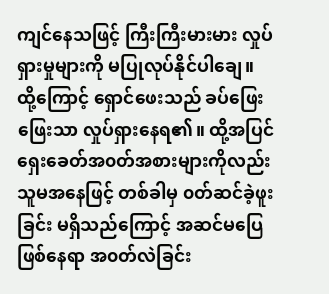ကျင်နေသဖြင့် ကြီးကြီးမားမား လှုပ်ရှားမှုများကို မပြုလုပ်နိုင်ပါချေ။ ထို့ကြောင့် ရှောင်ဖေးသည် ခပ်ဖြေးဖြေးသာ လှုပ်ရှားနေရ၏။ ထို့အပြင် ရှေးခေတ်အ၀တ်အစားများကိုလည်း သူမအနေဖြင့် တစ်ခါမှ ၀တ်ဆင်ခဲ့ဖူးခြင်း မရှိသည်ကြောင့် အဆင်မပြေဖြစ်နေရာ အ၀တ်လဲခြင်း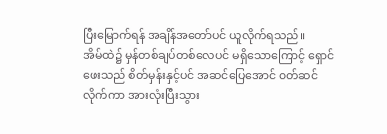ပြီးမြောက်ရန် အချိန်အတော်ပင် ယူလိုက်ရသည်။
အိမ်ထဲ၌ မှန်တစ်ချပ်တစ်လေပင် မရှိသောကြောင့် ရှောင်ဖေးသည် စိတ်မှန်းနှင့်ပင် အဆင်ပြေအောင် ၀တ်ဆင်လိုက်ကာ အားလုံးပြီးသွား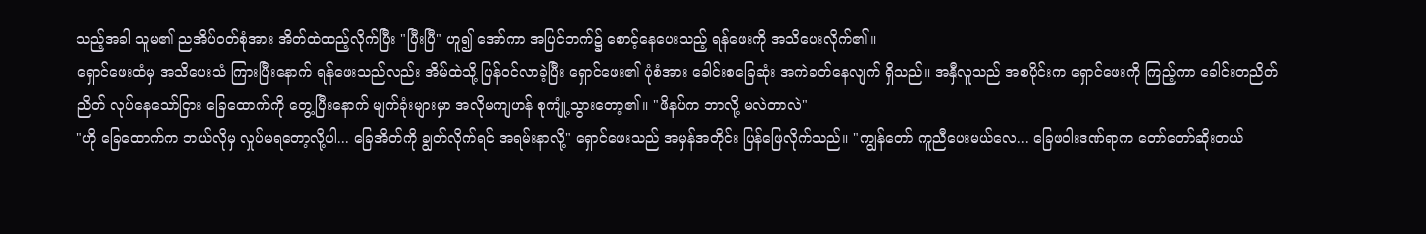သည့်အခါ သူမ၏ ညအိပ်၀တ်စုံအား အိတ်ထဲထည့်လိုက်ပြီး "ပြီးပြီ" ဟူ၍ အော်ကာ အပြင်ဘက်၌ စောင့်နေပေးသည့် ရန်ဖေးကို အသိပေးလိုက်၏။
ရှောင်ဖေးထံမှ အသိပေးသံ ကြားပြီးနောက် ရန်ဖေးသည်လည်း အိမ်ထဲသို့ ပြန်၀င်လာခဲ့ပြီး ရှောင်ဖေး၏ ပုံစံအား ခေါင်းစခြေဆုံး အကဲခတ်နေလျက် ရှိသည်။ အနှီလူသည် အစပိုင်းက ရှောင်ဖေးကို ကြည့်ကာ ခေါင်းတညိတ်ညိတ် လုပ်နေသော်ငြား ခြေထောက်ကို တွေ့ပြီးနောက် မျက်ခုံးများမှာ အလိုမကျဟန် စုကျုံ့သွားတော့၏။ "ဖိနပ်က ဘာလို့ မလဲတာလဲ"
"ဟို ခြေထောက်က ဘယ်လိုမှ လှုပ်မရတော့လို့ပါ... ခြေအိတ်ကို ချွတ်လိုက်ရင် အရမ်းနာလို့" ရှောင်ဖေးသည် အမှန်အတိုင်း ပြန်ဖြေလိုက်သည်။ "ကျွန်တော် ကူညီပေးမယ်လေ... ခြေဖဝါးဒဏ်ရာက တော်တော်ဆိုးတယ်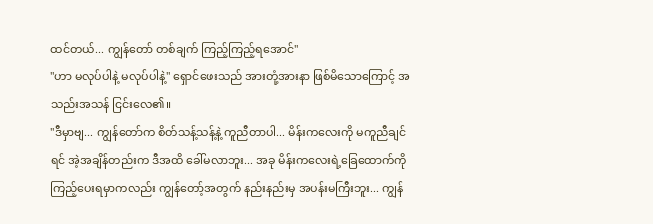ထင်တယ်... ကျွန်တော် တစ်ချက် ကြည့်ကြည့်ရအောင်"
"ဟာ မလုပ်ပါနဲ့ မလုပ်ပါနဲ့" ရှောင်ဖေးသည် အားတုံ့အားနာ ဖြစ်မိသောကြောင့် အသည်းအသန် ငြင်းလေ၏။
"ဒီမှာဗျ... ကျွန်တော်က စိတ်သန့်သန့်နဲ့ ကူညီတာပါ... မိန်းကလေးကို မကူညီချင်ရင် အဲ့အချိန်တည်းက ဒီအထိ ခေါ်မလာဘူး... အခု မိန်းကလေးရဲ့ခြေထောက်ကို ကြည့်ပေးရမှာကလည်း ကျွန်တော့်အတွက် နည်းနည်းမှ အပန်းမကြီးဘူး... ကျွန်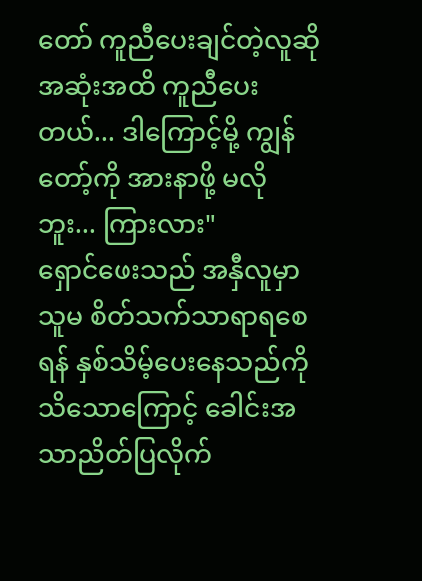တော် ကူညီပေးချင်တဲ့လူဆို အဆုံးအထိ ကူညီပေးတယ်... ဒါကြောင့်မို့ ကျွန်တော့်ကို အားနာဖို့ မလိုဘူး... ကြားလား"
ရှောင်ဖေးသည် အနှီလူမှာ သူမ စိတ်သက်သာရာရစေရန် နှစ်သိမ့်ပေးနေသည်ကို သိသောကြောင့် ခေါင်းအသာညိတ်ပြလိုက်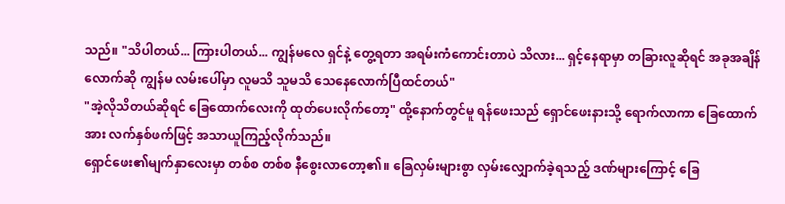သည်။ "သိပါတယ်... ကြားပါတယ်... ကျွန်မလေ ရှင်နဲ့ တွေ့ရတာ အရမ်းကံကောင်းတာပဲ သိလား... ရှင့်နေရာမှာ တခြားလူဆိုရင် အခုအချိန်လောက်ဆို ကျွန်မ လမ်းပေါ်မှာ လူမသိ သူမသိ သေနေလောက်ပြီထင်တယ်"
"အဲ့လိုသိတယ်ဆိုရင် ခြေထောက်လေးကို ထုတ်ပေးလိုက်တော့" ထို့နောက်တွင်မူ ရန်ဖေးသည် ရှောင်ဖေးနားသို့ ရောက်လာကာ ခြေထောက်အား လက်နှစ်ဖက်ဖြင့် အသာယူကြည့်လိုက်သည်။
ရှောင်ဖေး၏မျက်နှာလေးမှာ တစ်စ တစ်စ နီစွေးလာတော့၏။ ခြေလှမ်းများစွာ လှမ်းလျှောက်ခဲ့ရသည့် ဒဏ်များကြောင့် ခြေ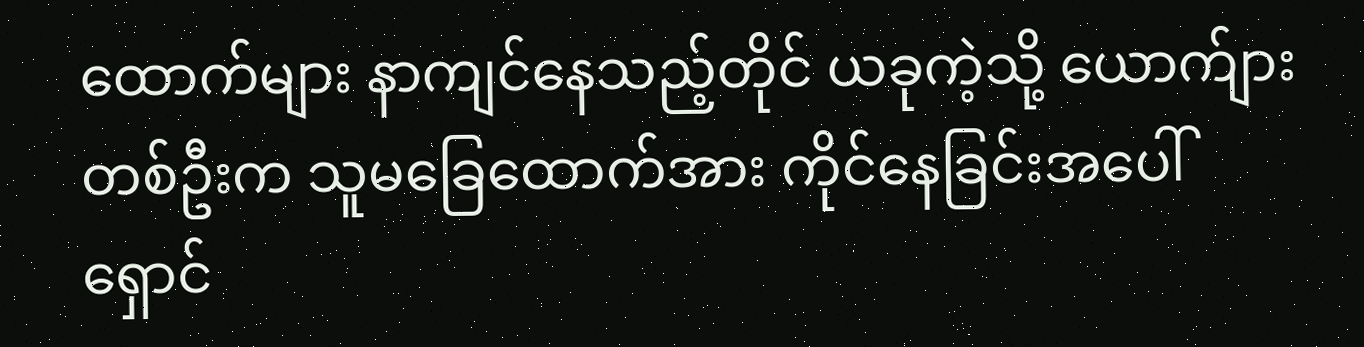ထောက်များ နာကျင်နေသည့်တိုင် ယခုကဲ့သို့ ယောက်ျားတစ်ဦးက သူမခြေထောက်အား ကိုင်နေခြင်းအပေါ် ရှောင်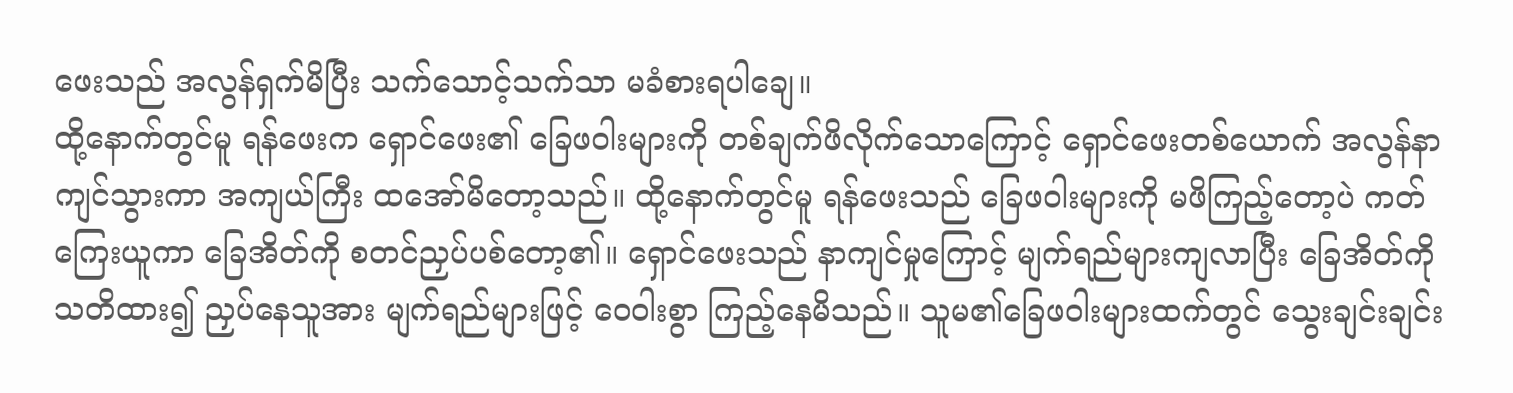ဖေးသည် အလွန်ရှက်မိပြီး သက်သောင့်သက်သာ မခံစားရပါချေ။
ထို့နောက်တွင်မူ ရန်ဖေးက ရှောင်ဖေး၏ ခြေဖဝါးများကို တစ်ချက်ဖိလိုက်သောကြောင့် ရှောင်ဖေးတစ်ယောက် အလွန်နာကျင်သွားကာ အကျယ်ကြီး ထအော်မိတော့သည်။ ထို့နောက်တွင်မူ ရန်ဖေးသည် ခြေဖဝါးများကို မဖိကြည့်တော့ပဲ ကတ်ကြေးယူကာ ခြေအိတ်ကို စတင်ညှပ်ပစ်တော့၏။ ရှောင်ဖေးသည် နာကျင်မှုကြောင့် မျက်ရည်များကျလာပြီး ခြေအိတ်ကို သတိထား၍ ညှပ်နေသူအား မျက်ရည်များဖြင့် ဝေဝါးစွာ ကြည့်နေမိသည်။ သူမ၏ခြေဖဝါးများထက်တွင် သွေးချင်းချင်း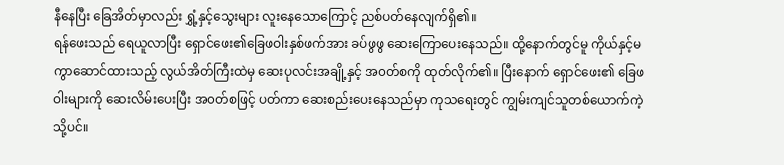နီနေပြီး ခြေအိတ်မှာလည်း ရွှံ့နှင့်သွေးများ လူးနေသောကြောင့် ညစ်ပတ်နေလျက်ရှိ၏။
ရန်ဖေးသည် ရေယူလာပြီး ရှောင်ဖေး၏ခြေဖဝါးနှစ်ဖက်အား ခပ်ဖွဖွ ဆေးကြောပေးနေသည်။ ထို့နောက်တွင်မူ ကိုယ်နှင့်မကွာဆောင်ထားသည့် လွယ်အိတ်ကြီးထဲမှ ဆေးပုလင်းအချို့နှင့် အ၀တ်စကို ထုတ်လိုက်၏။ ပြီးနောက် ရှောင်ဖေး၏ ခြေဖဝါးများကို ဆေးလိမ်းပေးပြီး အ၀တ်စဖြင့် ပတ်ကာ ဆေးစည်းပေးနေသည်မှာ ကုသရေးတွင် ကျွမ်းကျင်သူတစ်ယောက်ကဲ့သို့ပင်။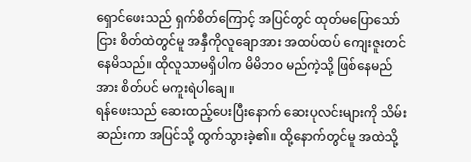ရှောင်ဖေးသည် ရှက်စိတ်ကြောင့် အပြင်တွင် ထုတ်မပြောသော်ငြား စိတ်ထဲတွင်မူ အနှီကိုလူချောအား အထပ်ထပ် ကျေးဇူးတင်နေမိသည်။ ထိုလူသာမရှိပါက မိမိဘ၀ မည်ကဲ့သို့ ဖြစ်နေမည်အား စိတ်ပင် မကူးရဲပါချေ။
ရန်ဖေးသည် ဆေးထည့်ပေးပြီးနောက် ဆေးပုလင်းများကို သိမ်းဆည်းကာ အပြင်သို့ ထွက်သွားခဲ့၏။ ထို့နောက်တွင်မူ အထဲသို့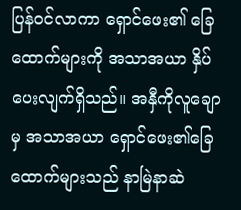ပြန်၀င်လာကာ ရှောင်ဖေး၏ ခြေထောက်များကို အသာအယာ နှိပ်ပေးလျက်ရှိသည်။ အနှီကိုလူချောမှ အသာအယာ ရှောင်ဖေး၏ခြေထောက်များသည် နာမြဲနာဆဲ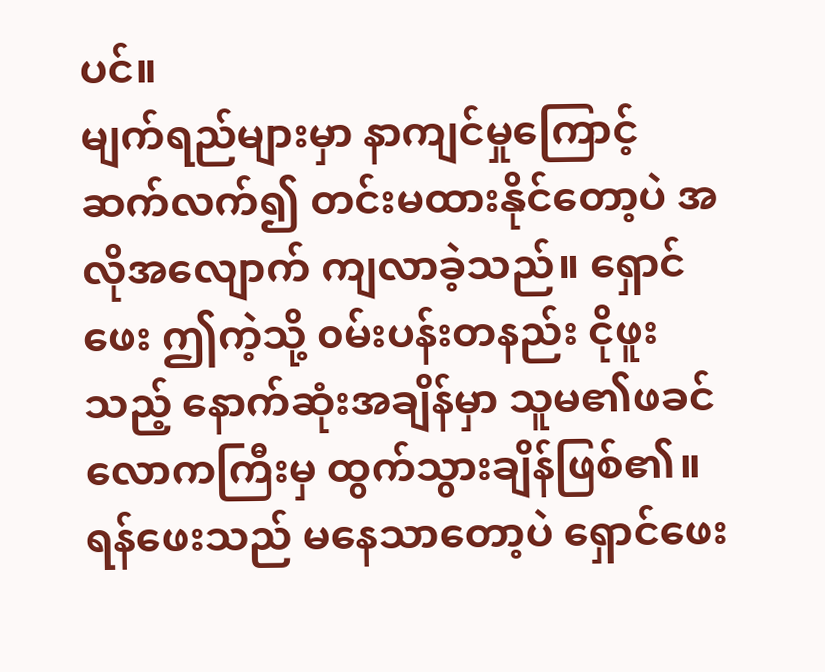ပင်။
မျက်ရည်များမှာ နာကျင်မှုကြောင့် ဆက်လက်၍ တင်းမထားနိုင်တော့ပဲ အလိုအလျောက် ကျလာခဲ့သည်။ ရှောင်ဖေး ဤကဲ့သို့ ၀မ်းပန်းတနည်း ငိုဖူးသည့် နောက်ဆုံးအချိန်မှာ သူမ၏ဖခင် လောကကြီးမှ ထွက်သွားချိန်ဖြစ်၏။
ရန်ဖေးသည် မနေသာတော့ပဲ ရှောင်ဖေး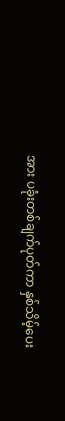အား ပခုံးတစ်ချက်ပုတ်ကာ နှစ်သိမ့်ပေး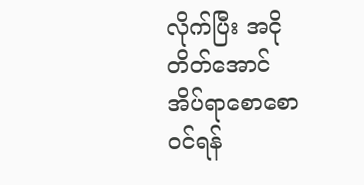လိုက်ပြီး အငိုတိတ်အောင် အိပ်ရာစောစော၀င်ရန်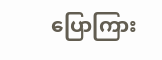ပြောကြား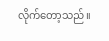လိုက်တော့သည်။